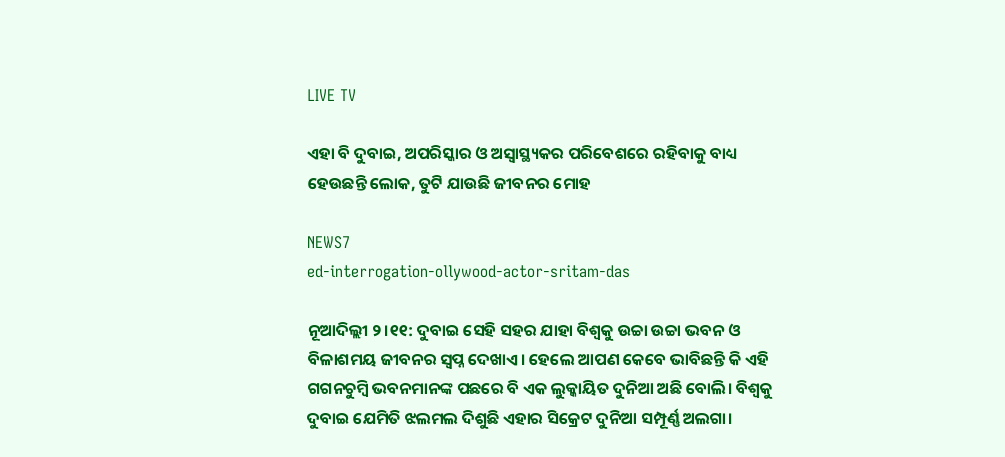LIVE TV

ଏହା ବି ଦୁବାଇ, ଅପରିସ୍କାର ଓ ଅସ୍ୱାସ୍ଥ୍ୟକର ପରିବେଶରେ ରହିବାକୁ ବାଧ୍ୟ ହେଉଛନ୍ତି ଲୋକ, ତୁଟି ଯାଉଛି ଜୀବନର ମୋହ

NEWS7
ed-interrogation-ollywood-actor-sritam-das

ନୂଆଦିଲ୍ଲୀ ୨।୧୧: ଦୁବାଇ ସେହି ସହର ଯାହା ବିଶ୍ୱକୁ ଉଚ୍ଚା ଉଚ୍ଚା ଭବନ ଓ ବିଳାଶମୟ ଜୀବନର ସ୍ୱପ୍ନ ଦେଖାଏ। ହେଲେ ଆପଣ କେବେ ଭାବିଛନ୍ତି କି ଏହି ଗଗନଚୁମ୍ବି ଭବନମାନଙ୍କ ପଛରେ ବି ଏକ ଲୁକ୍କାୟିତ ଦୁନିଆ ଅଛି ବୋଲି। ବିଶ୍ୱକୁ ଦୁବାଇ ଯେମିତି ଝଲମଲ ଦିଶୁଛି ଏହାର ସିକ୍ରେଟ ଦୁନିଆ ସମ୍ପୂର୍ଣ୍ଣ ଅଲଗା।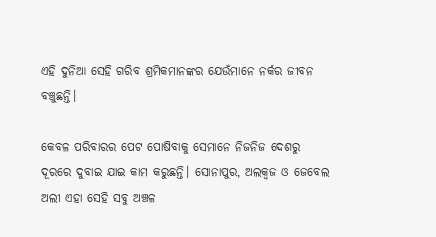ଏହି ଦୁନିଆ ସେହି ଗରିବ ଶ୍ରମିକମାନଙ୍କର ଯେଉଁମାନେ ନର୍କର ଜୀବନ ବଞ୍ଚୁଛନ୍ତି।

କେବଳ ପରିବାରର ପେଟ ପୋଷିବାକୁ ସେମାନେ ନିଜନିଜ ଦେଶରୁ ଦୂରରେ ଦୁବାଇ ଯାଇ କାମ କରୁଛନ୍ତି। ସୋନାପୁର, ଅଲକ୍ୱଜ ଓ ଜେବେଲ ଅଲୀ ଏହା ସେହି ସବୁ ଅଞ୍ଚଳ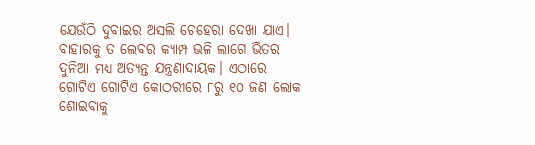ଯେଉଁଠି ଦୁବାଇର ଅସଲି ଚେହେରା ଦେଖା ଯାଏ। ବାହାରକୁ ତ ଲେବର କ୍ୟାମ୍ପ ଭଳି ଲାଗେ ଭିତର ଦୁନିଆ ମଧ୍ୟ ଅତ୍ୟନ୍ତ ଯନ୍ତ୍ରଣାଦାୟକ। ଏଠାରେ ଗୋଟିଏ ଗୋଟିଏ କୋଠରୀରେ ୮ରୁ ୧୦ ଜଣ ଲୋକ ଶୋଇବାକୁ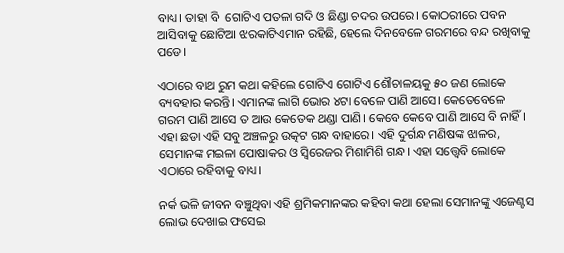ବାଧ୍ୟ। ତାହା ବି  ଗୋଟିଏ ପତଳା ଗଦି ଓ ଛିଣ୍ଡା ଚଦର ଉପରେ। କୋଠରୀରେ ପବନ ଆସିବାକୁ ଛୋଟିଆ ଝରକାଟିଏମାନ ରହିଛି, ହେଲେ ଦିନବେଳେ ଗରମରେ ବନ୍ଦ ରଖିବାକୁ ପଡେ।

ଏଠାରେ ବାଥ ରୁମ କଥା କହିଲେ ଗୋଟିଏ ଗୋଟିଏ ଶୌଚାଳୟକୁ ୫୦ ଜଣ ଲୋକେ ବ୍ୟବହାର କରନ୍ତି। ଏମାନଙ୍କ ଲାଗି ଭୋର ୪ଟା ବେଳେ ପାଣି ଆସେ। କେତେବେଳେ ଗରମ ପାଣି ଆସେ ତ ଆଉ କେତେକ ଥଣ୍ଡା ପାଣି। କେବେ କେବେ ପାଣି ଆସେ ବି ନାହିଁ। ଏହା ଛଡା ଏହି ସବୁ ଅଞ୍ଚଳରୁ ଉତ୍କଟ ଗନ୍ଧ ବାହାରେ। ଏହି ଦୁର୍ଗନ୍ଧ ମଣିଷଙ୍କ ଝାଳର, ସେମାନଙ୍କ ମଇଳା ପୋଷାକର ଓ ସ୍ୱିରେଜର ମିଶାମିଶି ଗନ୍ଧ। ଏହା ସତ୍ତ୍ୱେବି ଲୋକେ ଏଠାରେ ରହିବାକୁ ବାଧ୍ୟ।

ନର୍କ ଭଳି ଜୀବନ ବଞ୍ଚୁଥିବା ଏହି ଶ୍ରମିକମାନଙ୍କର କହିବା କଥା ହେଲା ସେମାନଙ୍କୁ ଏଜେଣ୍ଟସ ଲୋଭ ଦେଖାଇ ଫସେଇ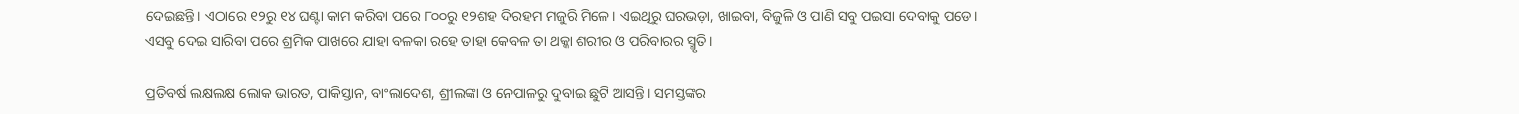ଦେଇଛନ୍ତି। ଏଠାରେ ୧୨ରୁ ୧୪ ଘଣ୍ଟା କାମ କରିବା ପରେ ୮୦୦ରୁ ୧୨ଶହ ଦିରହମ ମଜୁରି ମିଳେ। ଏଇଥିରୁ ଘରଭଡ଼ା, ଖାଇବା, ବିଜୁଳି ଓ ପାଣି ସବୁ ପଇସା ଦେବାକୁ ପଡେ। ଏସବୁ ଦେଇ ସାରିବା ପରେ ଶ୍ରମିକ ପାଖରେ ଯାହା ବଳକା ରହେ ତାହା କେବଳ ତା ଥକ୍କା ଶରୀର ଓ ପରିବାରର ସ୍ମୃତି।

ପ୍ରତିବର୍ଷ ଲକ୍ଷଲକ୍ଷ ଲୋକ ଭାରତ, ପାକିସ୍ତାନ, ବାଂଲାଦେଶ, ଶ୍ରୀଲଙ୍କା ଓ ନେପାଳରୁ ଦୁବାଇ ଛୁଟି ଆସନ୍ତି। ସମସ୍ତଙ୍କର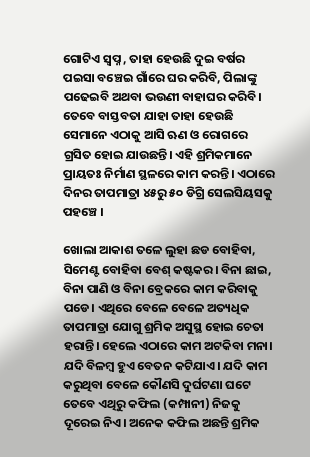ଗୋଟିଏ ସ୍ୱପ୍ନ , ତାହା ହେଉଛି ଦୁଇ ବର୍ଷର ପଇସା ବଞ୍ଚେଇ ଗାଁରେ ଘର କରିବି, ପିଲାଙ୍କୁ ପଢେଇବି ଅଥବା ଭଉଣୀ ବାହାଘର କରିବି। ତେବେ ବାସ୍ତବତା ଯାହା ତାହା ହେଉଛି ସେମାନେ ଏଠାକୁ ଆସି ଋଣ ଓ ରୋଗରେ ଗ୍ରସିତ ହୋଇ ଯାଉଛନ୍ତି। ଏହି ଶ୍ରମିକମାନେ ପ୍ରାୟତଃ ନିର୍ମାଣ ସ୍ଥଳରେ କାମ କରନ୍ତି। ଏଠାରେ ଦିନର ତାପମାତ୍ରା ୪୫ରୁ ୫୦ ଡିଗ୍ରି ସେଲସିୟସକୁ ପହଞ୍ଚେ ।

ଖୋଲା ଆକାଶ ତଳେ ଲୁହା ଛଡ ବୋହିବା, ସିମେଣ୍ଟ ବୋହିବା ବେଶ୍ କଷ୍ଟକର। ବିନା ଛାଇ, ବିନା ପାଣି ଓ ବିନା ବ୍ରେକରେ କାମ କରିବାକୁ ପଡେ। ଏଥିରେ ବେଳେ ବେଳେ ଅତ୍ୟଧିକ ତାପମାତ୍ରା ଯୋଗୁ ଶ୍ରମିକ ଅସୁସ୍ଥ ହୋଇ ଚେତା ହରାନ୍ତି। ହେଲେ ଏଠାରେ କାମ ଅଟକିବା ମନା। ଯଦି ବିଳମ୍ବ ହୁଏ ବେତନ କଟିଯାଏ। ଯଦି କାମ କରୁଥିବା ବେଳେ କୌଣସି ଦୁର୍ଘଟଣା ଘଟେ ତେବେ ଏଥିରୁ କଫିଲ (କମ୍ପାନୀ) ନିଜକୁ ଦୂରେଇ ନିଏ। ଅନେକ କଫିଲ ଅଛନ୍ତି ଶ୍ରମିକ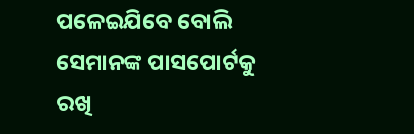ପଳେଇଯିବେ ବୋଲି ସେମାନଙ୍କ ପାସପୋର୍ଟକୁ ରଖି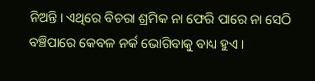ନିଅନ୍ତି। ଏଥିରେ ବିଚରା ଶ୍ରମିକ ନା ଫେରି ପାରେ ନା ସେଠି ବଞ୍ଚିପାରେ କେବଳ ନର୍କ ଭୋଗିବାକୁ ବାଧ୍ୟ ହୁଏ।